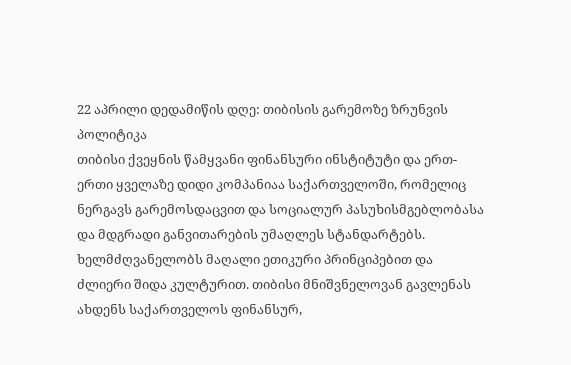22 აპრილი დედამიწის დღე: თიბისის გარემოზე ზრუნვის პოლიტიკა
თიბისი ქვეყნის წამყვანი ფინანსური ინსტიტუტი და ერთ-ერთი ყველაზე დიდი კომპანიაა საქართველოში, რომელიც ნერგავს გარემოსდაცვით და სოციალურ პასუხისმგებლობასა და მდგრადი განვითარების უმაღლეს სტანდარტებს. ხელმძღვანელობს მაღალი ეთიკური პრინციპებით და ძლიერი შიდა კულტურით. თიბისი მნიშვნელოვან გავლენას ახდენს საქართველოს ფინანსურ,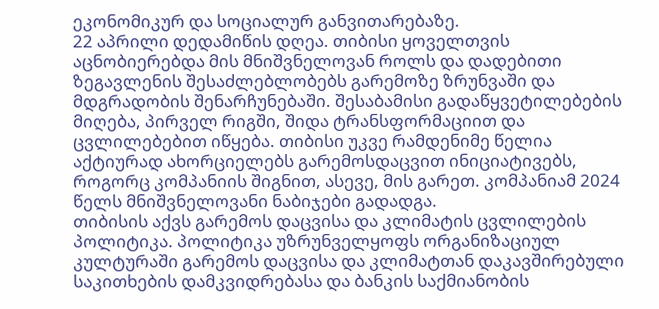ეკონომიკურ და სოციალურ განვითარებაზე.
22 აპრილი დედამიწის დღეა. თიბისი ყოველთვის აცნობიერებდა მის მნიშვნელოვან როლს და დადებითი ზეგავლენის შესაძლებლობებს გარემოზე ზრუნვაში და მდგრადობის შენარჩუნებაში. შესაბამისი გადაწყვეტილებების მიღება, პირველ რიგში, შიდა ტრანსფორმაციით და ცვლილებებით იწყება. თიბისი უკვე რამდენიმე წელია აქტიურად ახორციელებს გარემოსდაცვით ინიციატივებს, როგორც კომპანიის შიგნით, ასევე, მის გარეთ. კომპანიამ 2024 წელს მნიშვნელოვანი ნაბიჯები გადადგა.
თიბისის აქვს გარემოს დაცვისა და კლიმატის ცვლილების პოლიტიკა. პოლიტიკა უზრუნველყოფს ორგანიზაციულ კულტურაში გარემოს დაცვისა და კლიმატთან დაკავშირებული საკითხების დამკვიდრებასა და ბანკის საქმიანობის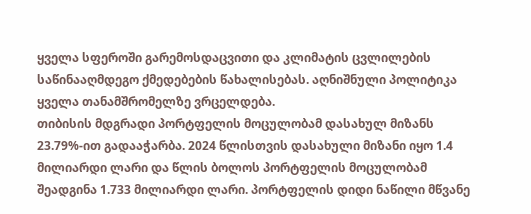ყველა სფეროში გარემოსდაცვითი და კლიმატის ცვლილების საწინააღმდეგო ქმედებების წახალისებას. აღნიშნული პოლიტიკა ყველა თანამშრომელზე ვრცელდება.
თიბისის მდგრადი პორტფელის მოცულობამ დასახულ მიზანს 23.79%-ით გადააჭარბა. 2024 წლისთვის დასახული მიზანი იყო 1.4 მილიარდი ლარი და წლის ბოლოს პორტფელის მოცულობამ შეადგინა 1.733 მილიარდი ლარი. პორტფელის დიდი ნაწილი მწვანე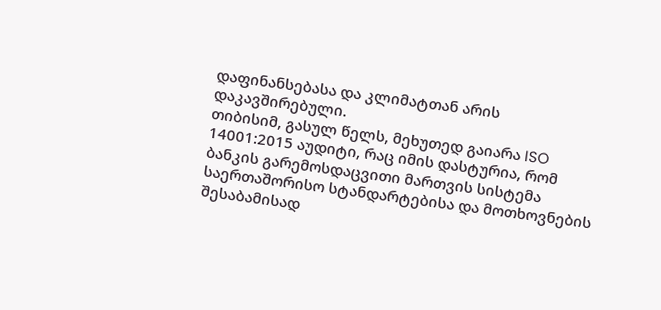დაფინანსებასა და კლიმატთან არის დაკავშირებული.
თიბისიმ, გასულ წელს, მეხუთედ გაიარა ISO 14001:2015 აუდიტი, რაც იმის დასტურია, რომ ბანკის გარემოსდაცვითი მართვის სისტემა საერთაშორისო სტანდარტებისა და მოთხოვნების შესაბამისად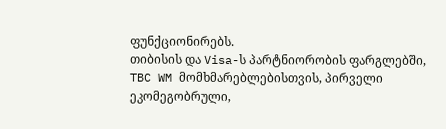ფუნქციონირებს.
თიბისის და Visa-ს პარტნიორობის ფარგლებში, TBC WM მომხმარებლებისთვის, პირველი ეკომეგობრული,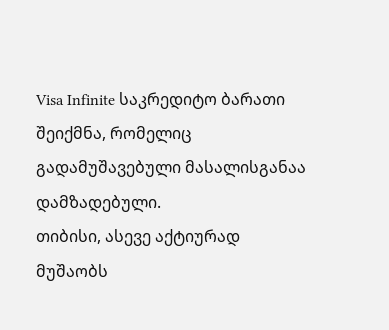Visa Infinite საკრედიტო ბარათი შეიქმნა, რომელიც გადამუშავებული მასალისგანაა დამზადებული.
თიბისი, ასევე აქტიურად მუშაობს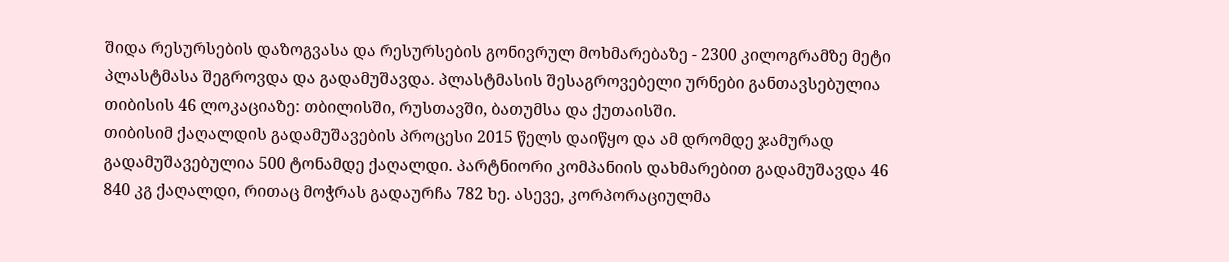შიდა რესურსების დაზოგვასა და რესურსების გონივრულ მოხმარებაზე - 2300 კილოგრამზე მეტი პლასტმასა შეგროვდა და გადამუშავდა. პლასტმასის შესაგროვებელი ურნები განთავსებულია თიბისის 46 ლოკაციაზე: თბილისში, რუსთავში, ბათუმსა და ქუთაისში.
თიბისიმ ქაღალდის გადამუშავების პროცესი 2015 წელს დაიწყო და ამ დრომდე ჯამურად გადამუშავებულია 500 ტონამდე ქაღალდი. პარტნიორი კომპანიის დახმარებით გადამუშავდა 46 840 კგ ქაღალდი, რითაც მოჭრას გადაურჩა 782 ხე. ასევე, კორპორაციულმა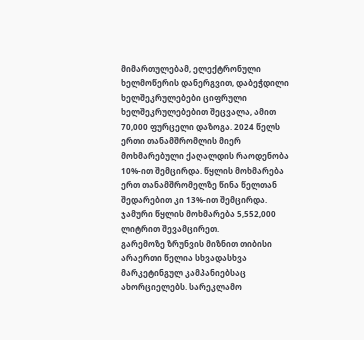მიმართულებამ, ელექტრონული ხელმოწერის დანერგვით, დაბეჭდილი ხელშეკრულებები ციფრული ხელშეკრულებებით შეცვალა, ამით 70,000 ფურცელი დაზოგა. 2024 წელს ერთი თანამშრომლის მიერ მოხმარებული ქაღალდის რაოდენობა 10%-ით შემცირდა. წყლის მოხმარება ერთ თანამშრომელზე წინა წელთან შედარებით კი 13%-ით შემცირდა. ჯამური წყლის მოხმარება 5,552,000 ლიტრით შევამცირეთ.
გარემოზე ზრუნვის მიზნით თიბისი არაერთი წელია სხვადასხვა მარკეტინგულ კამპანიებსაც ახორციელებს. სარეკლამო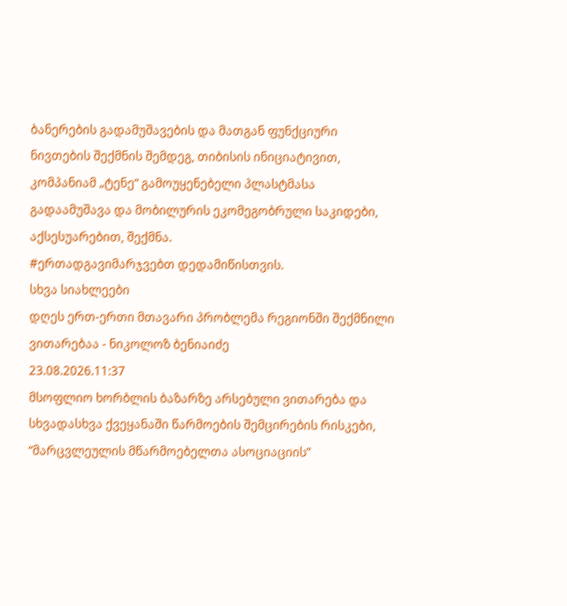ბანერების გადამუშავების და მათგან ფუნქციური ნივთების შექმნის შემდეგ, თიბისის ინიციატივით, კომპანიამ „ტენე“ გამოუყენებელი პლასტმასა გადაამუშავა და მობილურის ეკომეგობრული საკიდები, აქსესუარებით, შექმნა.
#ერთადგავიმარჯვებთ დედამიწისთვის.
სხვა სიახლეები
დღეს ერთ-ერთი მთავარი პრობლემა რეგიონში შექმნილი ვითარებაა - ნიკოლოზ ბენიაიძე
23.08.2026.11:37
მსოფლიო ხორბლის ბაზარზე არსებული ვითარება და სხვადასხვა ქვეყანაში წარმოების შემცირების რისკები, “მარცვლეულის მწარმოებელთა ასოციაციის”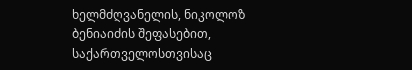ხელმძღვანელის, ნიკოლოზ ბენიაიძის შეფასებით, საქართველოსთვისაც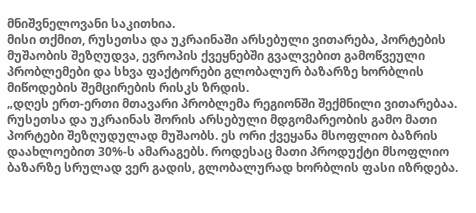მნიშვნელოვანი საკითხია.
მისი თქმით, რუსეთსა და უკრაინაში არსებული ვითარება, პორტების მუშაობის შეზღუდვა, ევროპის ქვეყნებში გვალვებით გამოწვეული პრობლემები და სხვა ფაქტორები გლობალურ ბაზარზე ხორბლის მიწოდების შემცირების რისკს ზრდის.
„დღეს ერთ-ერთი მთავარი პრობლემა რეგიონში შექმნილი ვითარებაა. რუსეთსა და უკრაინას შორის არსებული მდგომარეობის გამო მათი პორტები შეზღუდულად მუშაობს. ეს ორი ქვეყანა მსოფლიო ბაზრის დაახლოებით 30%-ს ამარაგებს. როდესაც მათი პროდუქტი მსოფლიო ბაზარზე სრულად ვერ გადის, გლობალურად ხორბლის ფასი იზრდება.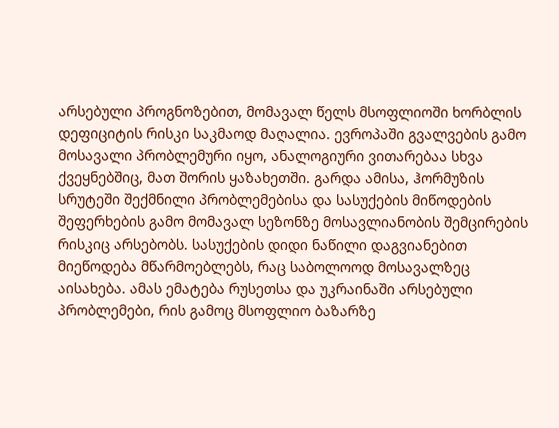არსებული პროგნოზებით, მომავალ წელს მსოფლიოში ხორბლის დეფიციტის რისკი საკმაოდ მაღალია. ევროპაში გვალვების გამო მოსავალი პრობლემური იყო, ანალოგიური ვითარებაა სხვა ქვეყნებშიც, მათ შორის ყაზახეთში. გარდა ამისა, ჰორმუზის სრუტეში შექმნილი პრობლემებისა და სასუქების მიწოდების შეფერხების გამო მომავალ სეზონზე მოსავლიანობის შემცირების რისკიც არსებობს. სასუქების დიდი ნაწილი დაგვიანებით მიეწოდება მწარმოებლებს, რაც საბოლოოდ მოსავალზეც აისახება. ამას ემატება რუსეთსა და უკრაინაში არსებული პრობლემები, რის გამოც მსოფლიო ბაზარზე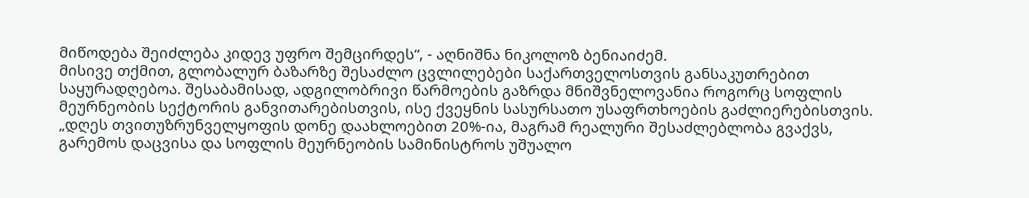მიწოდება შეიძლება კიდევ უფრო შემცირდეს“, - აღნიშნა ნიკოლოზ ბენიაიძემ.
მისივე თქმით, გლობალურ ბაზარზე შესაძლო ცვლილებები საქართველოსთვის განსაკუთრებით საყურადღებოა. შესაბამისად, ადგილობრივი წარმოების გაზრდა მნიშვნელოვანია როგორც სოფლის მეურნეობის სექტორის განვითარებისთვის, ისე ქვეყნის სასურსათო უსაფრთხოების გაძლიერებისთვის.
„დღეს თვითუზრუნველყოფის დონე დაახლოებით 20%-ია, მაგრამ რეალური შესაძლებლობა გვაქვს, გარემოს დაცვისა და სოფლის მეურნეობის სამინისტროს უშუალო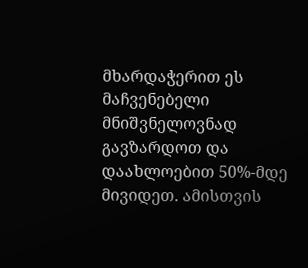მხარდაჭერით ეს მაჩვენებელი მნიშვნელოვნად გავზარდოთ და დაახლოებით 50%-მდე მივიდეთ. ამისთვის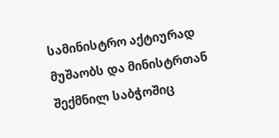სამინისტრო აქტიურად მუშაობს და მინისტრთან შექმნილ საბჭოშიც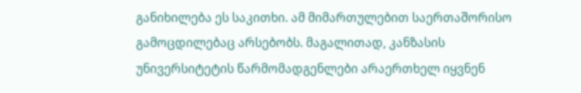განიხილება ეს საკითხი. ამ მიმართულებით საერთაშორისო გამოცდილებაც არსებობს. მაგალითად, კანზასის უნივერსიტეტის წარმომადგენლები არაერთხელ იყვნენ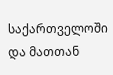საქართველოში და მათთან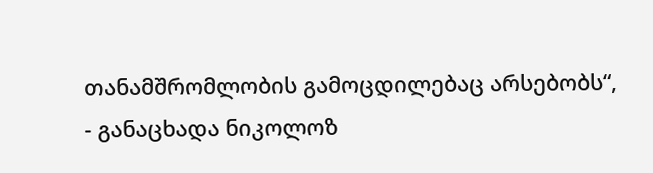თანამშრომლობის გამოცდილებაც არსებობს“, - განაცხადა ნიკოლოზ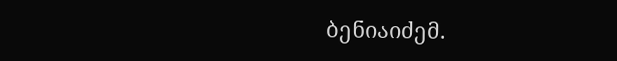ბენიაიძემ.